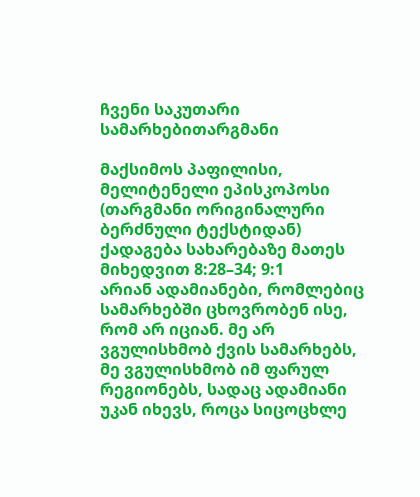ჩვენი საკუთარი სამარხებითარგმანი

მაქსიმოს პაფილისი, მელიტენელი ეპისკოპოსი (თარგმანი ორიგინალური ბერძნული ტექსტიდან)
ქადაგება სახარებაზე მათეს მიხედვით 8:28–34; 9:1
არიან ადამიანები, რომლებიც სამარხებში ცხოვრობენ ისე, რომ არ იციან. მე არ ვგულისხმობ ქვის სამარხებს, მე ვგულისხმობ იმ ფარულ რეგიონებს, სადაც ადამიანი უკან იხევს, როცა სიცოცხლე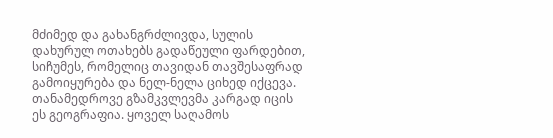მძიმედ და გახანგრძლივდა, სულის დახურულ ოთახებს გადაწეული ფარდებით, სიჩუმეს, რომელიც თავიდან თავშესაფრად გამოიყურება და ნელ-ნელა ციხედ იქცევა. თანამედროვე გზამკვლევმა კარგად იცის ეს გეოგრაფია. ყოველ საღამოს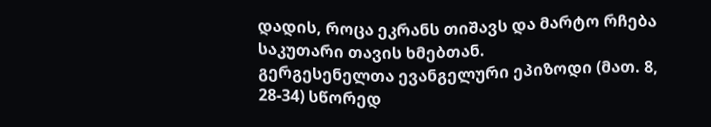დადის, როცა ეკრანს თიშავს და მარტო რჩება საკუთარი თავის ხმებთან.
გერგესენელთა ევანგელური ეპიზოდი (მათ. 8, 28-34) სწორედ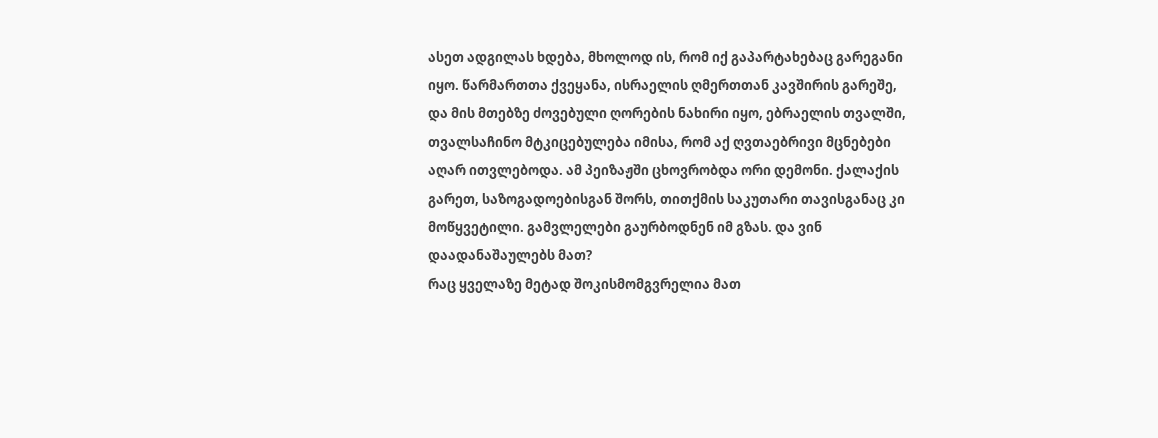ასეთ ადგილას ხდება, მხოლოდ ის, რომ იქ გაპარტახებაც გარეგანი იყო. წარმართთა ქვეყანა, ისრაელის ღმერთთან კავშირის გარეშე, და მის მთებზე ძოვებული ღორების ნახირი იყო, ებრაელის თვალში, თვალსაჩინო მტკიცებულება იმისა, რომ აქ ღვთაებრივი მცნებები აღარ ითვლებოდა. ამ პეიზაჟში ცხოვრობდა ორი დემონი. ქალაქის გარეთ, საზოგადოებისგან შორს, თითქმის საკუთარი თავისგანაც კი მოწყვეტილი. გამვლელები გაურბოდნენ იმ გზას. და ვინ დაადანაშაულებს მათ?
რაც ყველაზე მეტად შოკისმომგვრელია მათ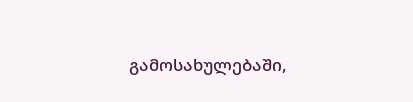გამოსახულებაში,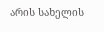არის სახელის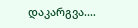დაკარგვა.…